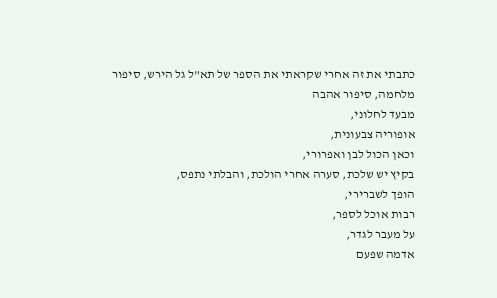כתבתי את זה אחרי שקראתי את הספר של תא"ל גל הירש, סיפור מלחמה, סיפור אהבה
מבעד לחלוני,
אופוריה צבעונית,
וכאן הכול לבן ואפרורי,
בקיץ יש שלכת, סערה אחרי הולכת, והבלתי נתפס,
הופך לשברירי,
רבות אוכל לספר,
על מעבר לגדר,
אדמה שפעם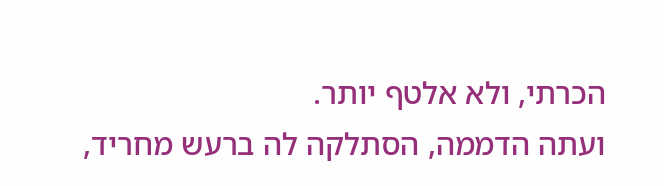הכרתי, ולא אלטף יותר.
ועתה הדממה, הסתלקה לה ברעש מחריד,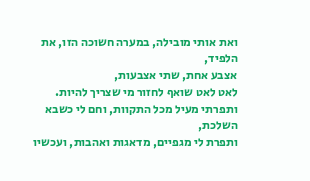ואת אותי מובילה, במערה חשוכה הזו, את הלפיד,
אצבע אחת, שתי אצבעות,
לאט לאט שואף לחזור מי שצריך להיות.
ותפרתי מעיל מכל התקוות, וחם לי כשבא השלכת,
ותפרת לי מגפיים, מדאגות ואהבות, ועכשיו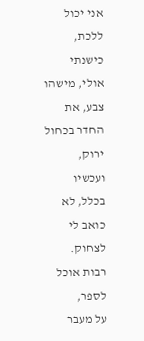אני יכול ללכת,
כישנתי אולי, מישהו צבע, את החדר בכחול ירוק,
ועכשיו בכלל, לא כואב לי לצחוק.
רבות אוכל לספר,
על מעבר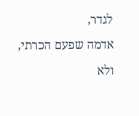לגדר,
אדמה שפעם הכרתי, ולא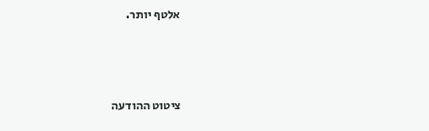אלטף יותר.



ציטוט ההודעה